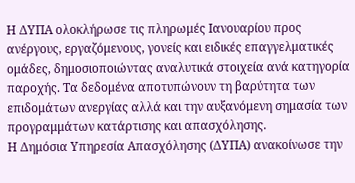Η ΔΥΠΑ ολοκλήρωσε τις πληρωμές Ιανουαρίου προς ανέργους, εργαζόμενους, γονείς και ειδικές επαγγελματικές ομάδες, δημοσιοποιώντας αναλυτικά στοιχεία ανά κατηγορία παροχής. Τα δεδομένα αποτυπώνουν τη βαρύτητα των επιδομάτων ανεργίας αλλά και την αυξανόμενη σημασία των προγραμμάτων κατάρτισης και απασχόλησης.
Η Δημόσια Υπηρεσία Απασχόλησης (ΔΥΠΑ) ανακοίνωσε την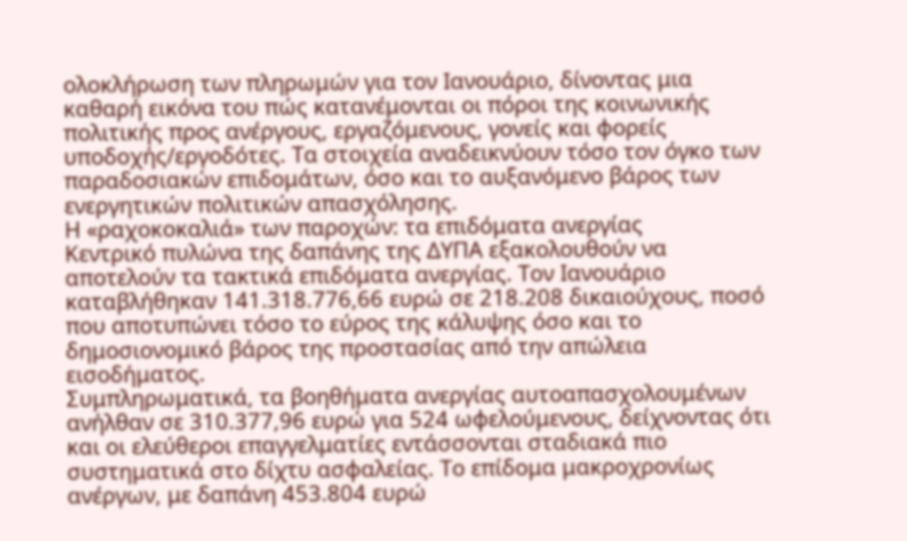ολοκλήρωση των πληρωμών για τον Ιανουάριο, δίνοντας μια καθαρή εικόνα του πώς κατανέμονται οι πόροι της κοινωνικής πολιτικής προς ανέργους, εργαζόμενους, γονείς και φορείς υποδοχής/εργοδότες. Τα στοιχεία αναδεικνύουν τόσο τον όγκο των παραδοσιακών επιδομάτων, όσο και το αυξανόμενο βάρος των ενεργητικών πολιτικών απασχόλησης.
Η «ραχοκοκαλιά» των παροχών: τα επιδόματα ανεργίας
Κεντρικό πυλώνα της δαπάνης της ΔΥΠΑ εξακολουθούν να αποτελούν τα τακτικά επιδόματα ανεργίας. Τον Ιανουάριο καταβλήθηκαν 141.318.776,66 ευρώ σε 218.208 δικαιούχους, ποσό που αποτυπώνει τόσο το εύρος της κάλυψης όσο και το δημοσιονομικό βάρος της προστασίας από την απώλεια εισοδήματος.
Συμπληρωματικά, τα βοηθήματα ανεργίας αυτοαπασχολουμένων ανήλθαν σε 310.377,96 ευρώ για 524 ωφελούμενους, δείχνοντας ότι και οι ελεύθεροι επαγγελματίες εντάσσονται σταδιακά πιο συστηματικά στο δίχτυ ασφαλείας. Το επίδομα μακροχρονίως ανέργων, με δαπάνη 453.804 ευρώ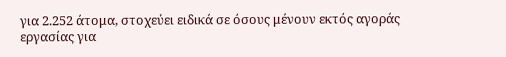για 2.252 άτομα, στοχεύει ειδικά σε όσους μένουν εκτός αγοράς εργασίας για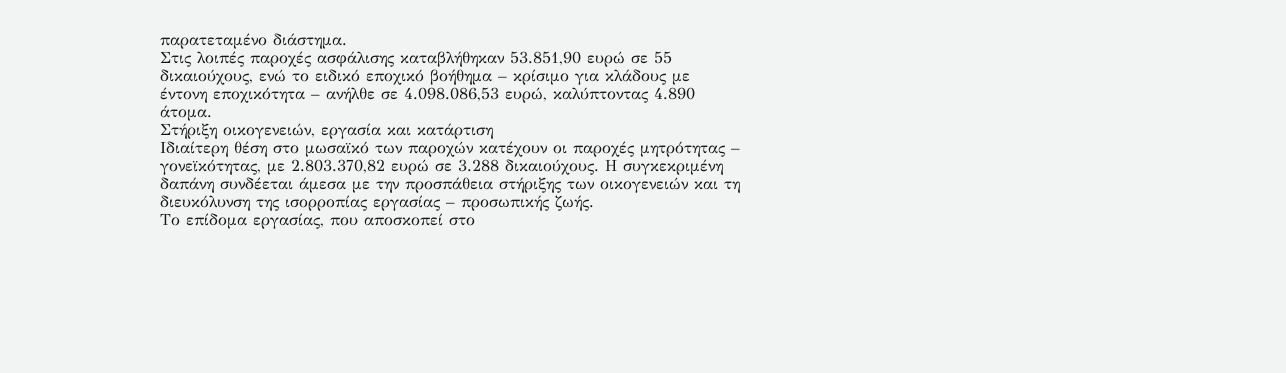παρατεταμένο διάστημα.
Στις λοιπές παροχές ασφάλισης καταβλήθηκαν 53.851,90 ευρώ σε 55 δικαιούχους, ενώ το ειδικό εποχικό βοήθημα – κρίσιμο για κλάδους με έντονη εποχικότητα – ανήλθε σε 4.098.086,53 ευρώ, καλύπτοντας 4.890 άτομα.
Στήριξη οικογενειών, εργασία και κατάρτιση
Ιδιαίτερη θέση στο μωσαϊκό των παροχών κατέχουν οι παροχές μητρότητας – γονεϊκότητας, με 2.803.370,82 ευρώ σε 3.288 δικαιούχους. Η συγκεκριμένη δαπάνη συνδέεται άμεσα με την προσπάθεια στήριξης των οικογενειών και τη διευκόλυνση της ισορροπίας εργασίας – προσωπικής ζωής.
Το επίδομα εργασίας, που αποσκοπεί στο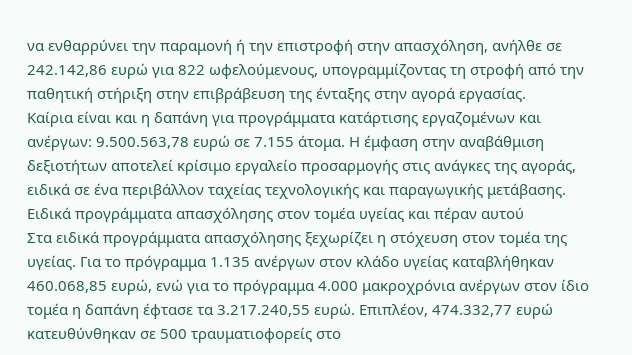να ενθαρρύνει την παραμονή ή την επιστροφή στην απασχόληση, ανήλθε σε 242.142,86 ευρώ για 822 ωφελούμενους, υπογραμμίζοντας τη στροφή από την παθητική στήριξη στην επιβράβευση της ένταξης στην αγορά εργασίας.
Καίρια είναι και η δαπάνη για προγράμματα κατάρτισης εργαζομένων και ανέργων: 9.500.563,78 ευρώ σε 7.155 άτομα. Η έμφαση στην αναβάθμιση δεξιοτήτων αποτελεί κρίσιμο εργαλείο προσαρμογής στις ανάγκες της αγοράς, ειδικά σε ένα περιβάλλον ταχείας τεχνολογικής και παραγωγικής μετάβασης.
Ειδικά προγράμματα απασχόλησης στον τομέα υγείας και πέραν αυτού
Στα ειδικά προγράμματα απασχόλησης ξεχωρίζει η στόχευση στον τομέα της υγείας. Για το πρόγραμμα 1.135 ανέργων στον κλάδο υγείας καταβλήθηκαν 460.068,85 ευρώ, ενώ για το πρόγραμμα 4.000 μακροχρόνια ανέργων στον ίδιο τομέα η δαπάνη έφτασε τα 3.217.240,55 ευρώ. Επιπλέον, 474.332,77 ευρώ κατευθύνθηκαν σε 500 τραυματιοφορείς στο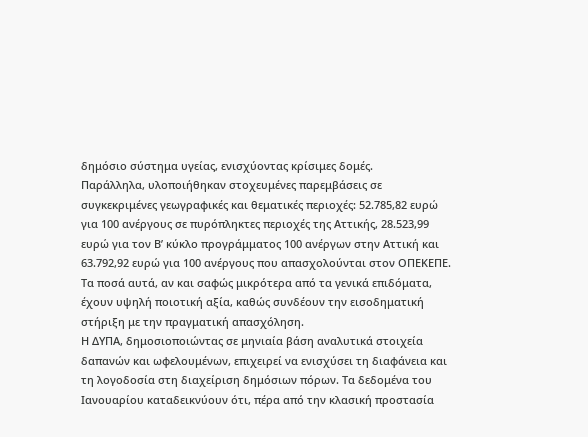δημόσιο σύστημα υγείας, ενισχύοντας κρίσιμες δομές.
Παράλληλα, υλοποιήθηκαν στοχευμένες παρεμβάσεις σε συγκεκριμένες γεωγραφικές και θεματικές περιοχές: 52.785,82 ευρώ για 100 ανέργους σε πυρόπληκτες περιοχές της Αττικής, 28.523,99 ευρώ για τον Β’ κύκλο προγράμματος 100 ανέργων στην Αττική και 63.792,92 ευρώ για 100 ανέργους που απασχολούνται στον ΟΠΕΚΕΠΕ. Τα ποσά αυτά, αν και σαφώς μικρότερα από τα γενικά επιδόματα, έχουν υψηλή ποιοτική αξία, καθώς συνδέουν την εισοδηματική στήριξη με την πραγματική απασχόληση.
Η ΔΥΠΑ, δημοσιοποιώντας σε μηνιαία βάση αναλυτικά στοιχεία δαπανών και ωφελουμένων, επιχειρεί να ενισχύσει τη διαφάνεια και τη λογοδοσία στη διαχείριση δημόσιων πόρων. Τα δεδομένα του Ιανουαρίου καταδεικνύουν ότι, πέρα από την κλασική προστασία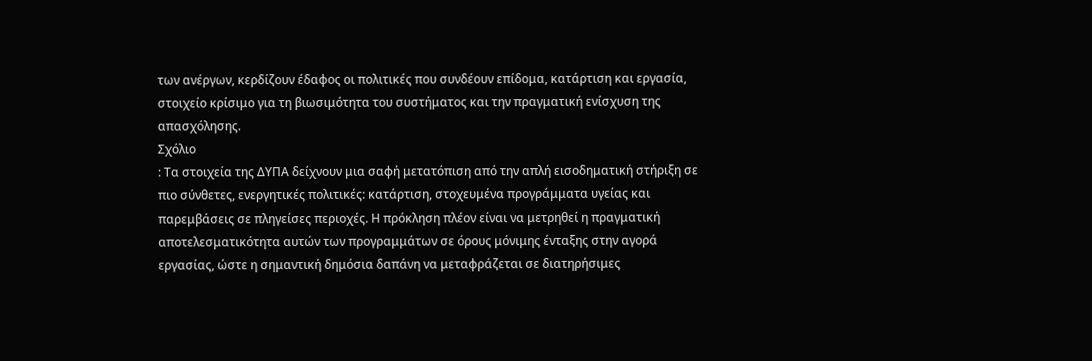των ανέργων, κερδίζουν έδαφος οι πολιτικές που συνδέουν επίδομα, κατάρτιση και εργασία, στοιχείο κρίσιμο για τη βιωσιμότητα του συστήματος και την πραγματική ενίσχυση της απασχόλησης.
Σχόλιο
: Τα στοιχεία της ΔΥΠΑ δείχνουν μια σαφή μετατόπιση από την απλή εισοδηματική στήριξη σε πιο σύνθετες, ενεργητικές πολιτικές: κατάρτιση, στοχευμένα προγράμματα υγείας και παρεμβάσεις σε πληγείσες περιοχές. Η πρόκληση πλέον είναι να μετρηθεί η πραγματική αποτελεσματικότητα αυτών των προγραμμάτων σε όρους μόνιμης ένταξης στην αγορά εργασίας, ώστε η σημαντική δημόσια δαπάνη να μεταφράζεται σε διατηρήσιμες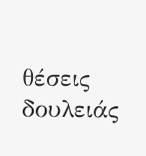θέσεις δουλειάς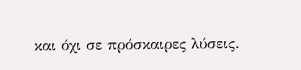και όχι σε πρόσκαιρες λύσεις.